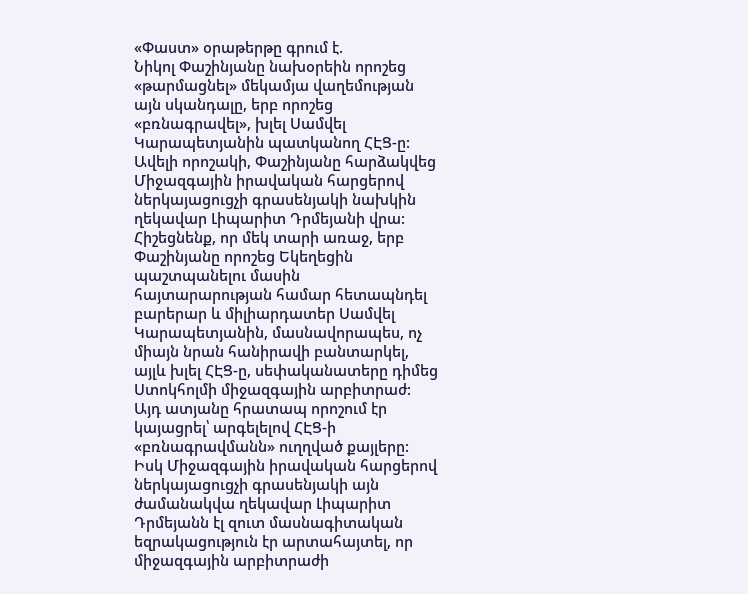«Փաստ» օրաթերթը գրում է.
Նիկոլ Փաշինյանը նախօրեին որոշեց «թարմացնել» մեկամյա վաղեմության այն սկանդալը, երբ որոշեց «բռնագրավել», խլել Սամվել Կարապետյանին պատկանող ՀԷՑ-ը: Ավելի որոշակի, Փաշինյանը հարձակվեց Միջազգային իրավական հարցերով ներկայացուցչի գրասենյակի նախկին ղեկավար Լիպարիտ Դրմեյանի վրա:
Հիշեցնենք, որ մեկ տարի առաջ, երբ Փաշինյանը որոշեց Եկեղեցին պաշտպանելու մասին հայտարարության համար հետապնդել բարերար և միլիարդատեր Սամվել Կարապետյանին, մասնավորապես, ոչ միայն նրան հանիրավի բանտարկել, այլև խլել ՀԷՑ-ը, սեփականատերը դիմեց Ստոկհոլմի միջազգային արբիտրաժ: Այդ ատյանը հրատապ որոշում էր կայացրել՝ արգելելով ՀԷՑ-ի «բռնագրավմանն» ուղղված քայլերը: Իսկ Միջազգային իրավական հարցերով ներկայացուցչի գրասենյակի այն ժամանակվա ղեկավար Լիպարիտ Դրմեյանն էլ զուտ մասնագիտական եզրակացություն էր արտահայտել, որ միջազգային արբիտրաժի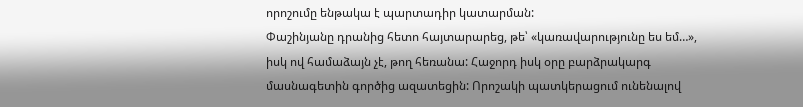որոշումը ենթակա է պարտադիր կատարման:
Փաշինյանը դրանից հետո հայտարարեց, թե՝ «կառավարությունը ես եմ…», իսկ ով համաձայն չէ, թող հեռանա: Հաջորդ իսկ օրը բարձրակարգ մասնագետին գործից ազատեցին: Որոշակի պատկերացում ունենալով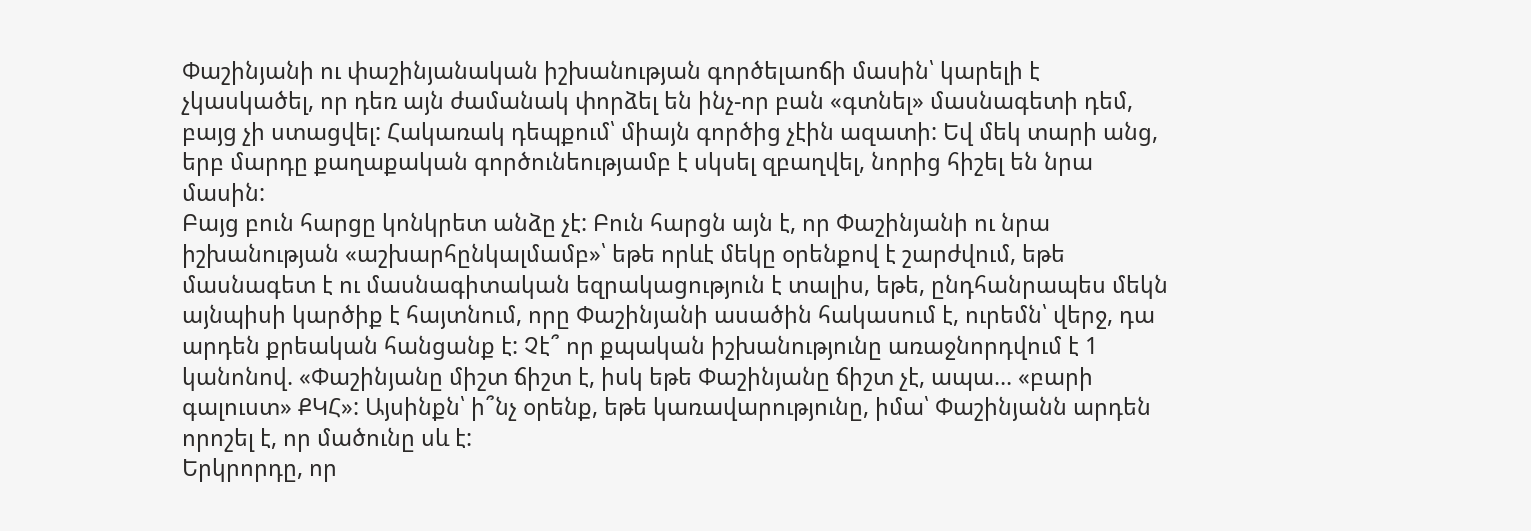Փաշինյանի ու փաշինյանական իշխանության գործելաոճի մասին՝ կարելի է չկասկածել, որ դեռ այն ժամանակ փորձել են ինչ-որ բան «գտնել» մասնագետի դեմ, բայց չի ստացվել: Հակառակ դեպքում՝ միայն գործից չէին ազատի: Եվ մեկ տարի անց, երբ մարդը քաղաքական գործունեությամբ է սկսել զբաղվել, նորից հիշել են նրա մասին:
Բայց բուն հարցը կոնկրետ անձը չէ: Բուն հարցն այն է, որ Փաշինյանի ու նրա իշխանության «աշխարհընկալմամբ»՝ եթե որևէ մեկը օրենքով է շարժվում, եթե մասնագետ է ու մասնագիտական եզրակացություն է տալիս, եթե, ընդհանրապես մեկն այնպիսի կարծիք է հայտնում, որը Փաշինյանի ասածին հակասում է, ուրեմն՝ վերջ, դա արդեն քրեական հանցանք է: Չէ՞ որ քպական իշխանությունը առաջնորդվում է 1 կանոնով. «Փաշինյանը միշտ ճիշտ է, իսկ եթե Փաշինյանը ճիշտ չէ, ապա… «բարի գալուստ» ՔԿՀ»: Այսինքն՝ ի՞նչ օրենք, եթե կառավարությունը, իմա՝ Փաշինյանն արդեն որոշել է, որ մածունը սև է:
Երկրորդը, որ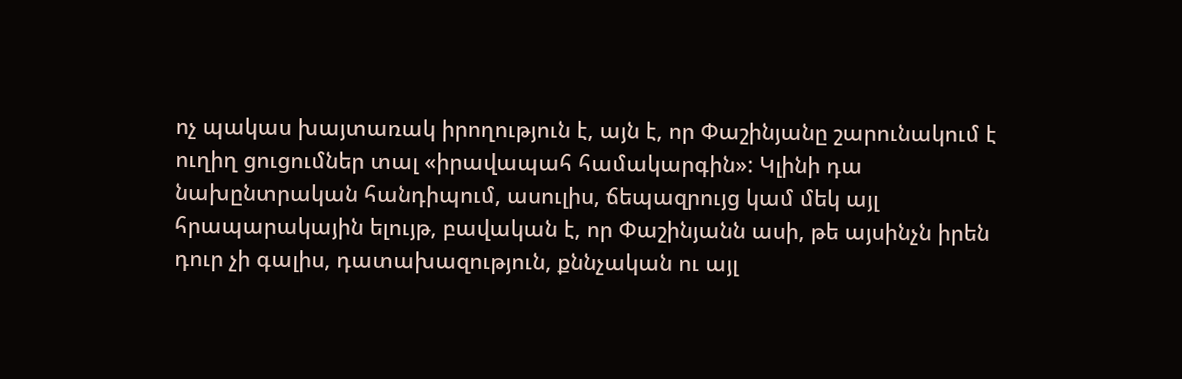ոչ պակաս խայտառակ իրողություն է, այն է, որ Փաշինյանը շարունակում է ուղիղ ցուցումներ տալ «իրավապահ համակարգին»: Կլինի դա նախընտրական հանդիպում, ասուլիս, ճեպազրույց կամ մեկ այլ հրապարակային ելույթ, բավական է, որ Փաշինյանն ասի, թե այսինչն իրեն դուր չի գալիս, դատախազություն, քննչական ու այլ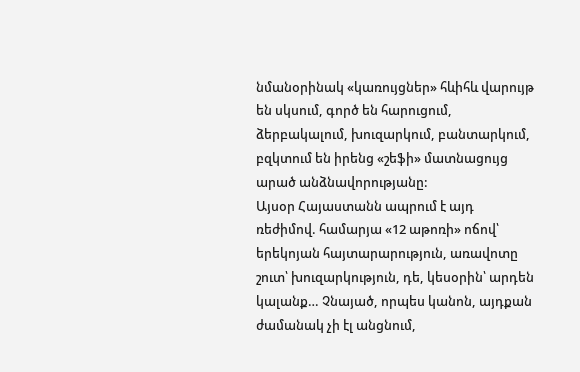նմանօրինակ «կառույցներ» հևիհև վարույթ են սկսում, գործ են հարուցում, ձերբակալում, խուզարկում, բանտարկում, բզկտում են իրենց «շեֆի» մատնացույց արած անձնավորությանը:
Այսօր Հայաստանն ապրում է այդ ռեժիմով. համարյա «12 աթոռի» ոճով՝ երեկոյան հայտարարություն, առավոտը շուտ՝ խուզարկություն, դե, կեսօրին՝ արդեն կալանք… Չնայած, որպես կանոն, այդքան ժամանակ չի էլ անցնում,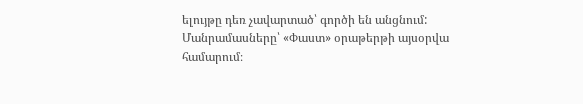ելույթը դեռ չավարտած՝ գործի են անցնում:
Մանրամասները՝ «Փաստ» օրաթերթի այսօրվա համարում։